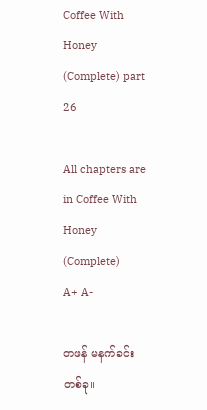Coffee With Honey (Complete) part 26

All chapters are in Coffee With Honey (Complete)
A+ A-

တဖန် မနက်ခင်းတစ်ခု။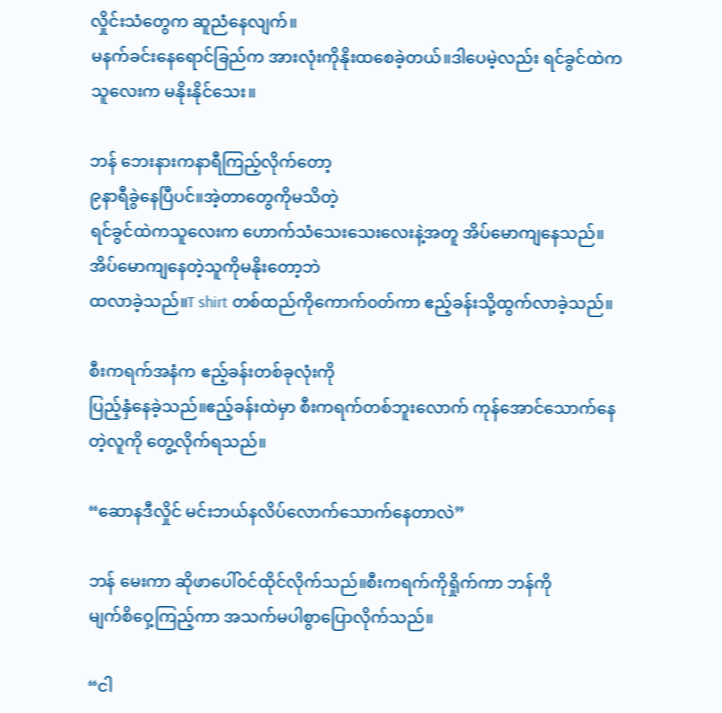လှိုင်းသံတွေက ဆူညံနေလျက်။
မနက်ခင်းနေရောင်ခြည်က အားလုံးကိုနိုးထစေခဲ့တယ်။ဒါပေမဲ့လည်း ရင်ခွင်ထဲကသူလေးက မနိုးနိုင်သေး။

ဘန် ဘေးနားကနာရီကြည့်လိုက်တော့
၉နာရီခွဲနေပြီပင်။အဲ့တာတွေကိုမသိတဲ့
ရင်ခွင်ထဲကသူလေးက ဟောက်သံသေးသေးလေးနဲ့အတူ အိပ်မောကျနေသည်။
အိပ်မောကျနေတဲ့သူကိုမနိုးတော့ဘဲ
ထလာခဲ့သည်။T shirt တစ်ထည်ကိုကောက်၀တ်ကာ ဧည့်ခန်းသို့ထွက်လာခဲ့သည်။

စီးကရက်အနံက ဧည့်ခန်းတစ်ခုလုံးကို
ပြည့်နှံနေခဲ့သည်။ဧည့်ခန်းထဲမှာ စီးကရက်တစ်ဘူးလောက် ကုန်အောင်သောက်နေတဲ့လူကို တွေ့လိုက်ရသည်။

“ဆောနဒီလှိုင် မင်းဘယ်နလိပ်လောက်သောက်နေတာလဲ”

ဘန် မေးကာ ဆိုဖာပေါ်၀င်ထိုင်လိုက်သည်။စီးကရက်‌ကိုရှိုက်ကာ ဘန်ကို
မျက်စိဝှေ့ကြည့်ကာ အသက်မပါစွာပြောလိုက်သည်။

“ငါ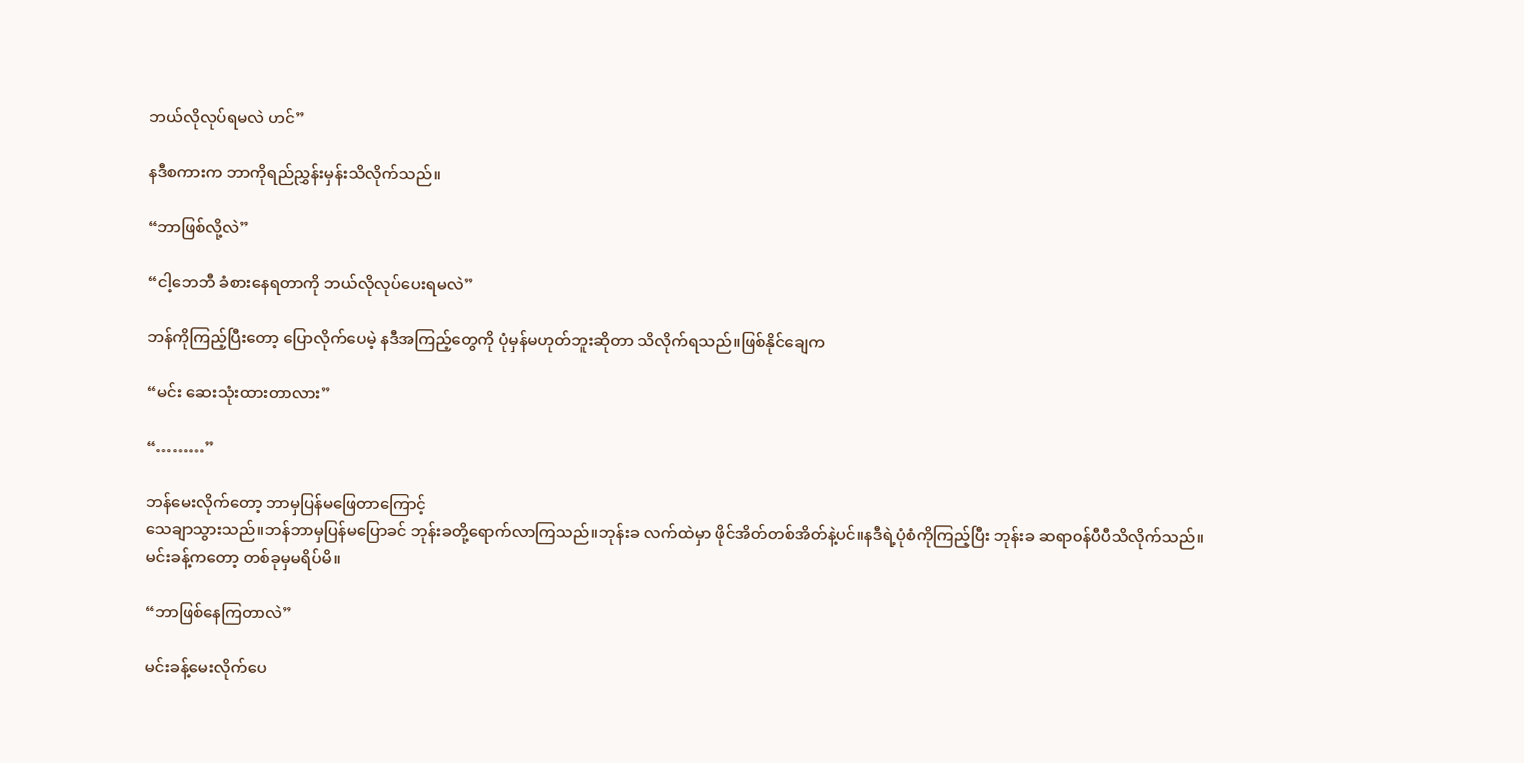ဘယ်လိုလုပ်ရမလဲ ဟင်”

နဒီစကားက ဘာကိုရည်ညွှန်းမှန်းသိလိုက်သည်။

“ဘာဖြစ်လို့လဲ”

“ငါ့ဘေဘီ ခံစားနေရတာကို ဘယ်လိုလုပ်ပေးရမလဲ”

ဘန်ကိုကြည့်ပြီးတော့ ပြောလိုက်ပေမဲ့ နဒီအကြည့်တွေကို ပုံမှန်မဟုတ်ဘူးဆိုတာ သိလိုက်ရသည်။ဖြစ်နိုင်ချေက

“မင်း ဆေးသုံးထားတာလား”

“………”

ဘန်မေးလိုက်တော့ ဘာမှပြန်မဖြေတာကြောင့်
သေချာသွားသည်။ဘန်ဘာမှပြန်မပြောခင် ဘုန်းခတို့ရောက်လာကြသည်။ဘုန်းခ လက်ထဲမှာ ဖိုင်အိတ်တစ်အိတ်နဲ့ပင်။နဒီရဲ့ပုံစံကိုကြည့်ပြီး ဘုန်းခ ဆရာ၀န်ပီပီသိလိုက်သည်။
မင်းခန့်ကတော့ တစ်ခုမှမရိပ်မိ။

“ဘာဖြစ်နေကြတာလဲ”

မင်းခန့်မေးလိုက်ပေ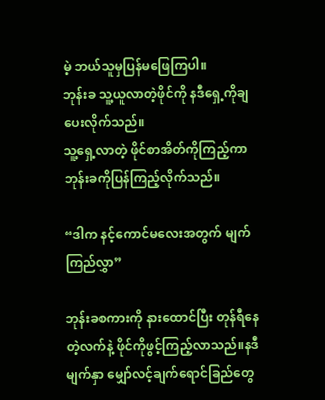မဲ့ ဘယ်သူမှပြန်မဖြေကြပါ။
ဘုန်းခ သူ့ယူလာတဲ့ဖိုင်ကို နဒီရှေ့ကိုချပေးလိုက်သည်။
သူ့ရှေ့လာတဲ့ ဖိုင်စာအိတ်ကိုကြည့်ကာ ဘုန်းခကိုပြန်ကြည့်လိုက်သည်။

“ဒါက နင့်ကောင်မလေးအတွက် မျက်ကြည်လွှာ”

ဘုန်းခစကားကို နားထောင်ပြီး တုန်ရီနေတဲ့လက်နဲ့ ဖိုင်ကိုဖွင့်ကြည့်လာသည်။နဒီမျက်နှာ မျှော်လင့်ချက်ရောင်ခြည်တွေ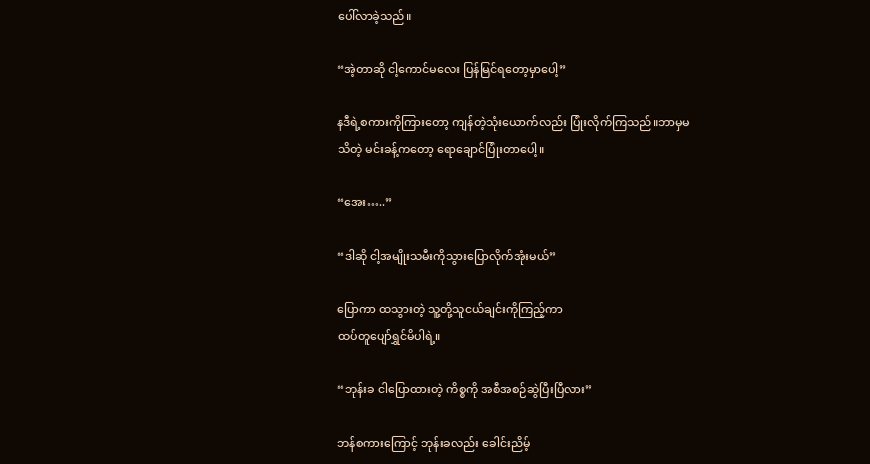ပေါ်လာခဲ့သည်။

“အဲ့တာဆို ငါ့ကောင်မလေး ပြန်မြင်ရတော့မှာပေါ့”

နဒီရဲ့စကားကိုကြားတော့ ကျန်တဲ့သုံးယောက်လည်း ပြုံးလိုက်ကြသည်။ဘာမှမသိတဲ့ မင်းခန့်ကတော့ ရောချောင်ပြုံးတာပေါ့။

“အေး…..”

“ဒါဆို ငါ့အမျိုးသမီးကိုသွားပြောလိုက်အုံးမယ်”

ပြောကာ ထသွားတဲ့ သူ့တို့သူငယ်ချင်းကိုကြည့်ကာ
ထပ်တူပျော်ရွှင်မိပါရဲ့။

“ဘုန်းခ ငါပြောထားတဲ့ ကိစ္စကို အစီအစဉ်ဆွဲပြီးပြီလား”

ဘန်စကားကြောင့် ဘုန်းခလည်း ခေါင်းညိမ့်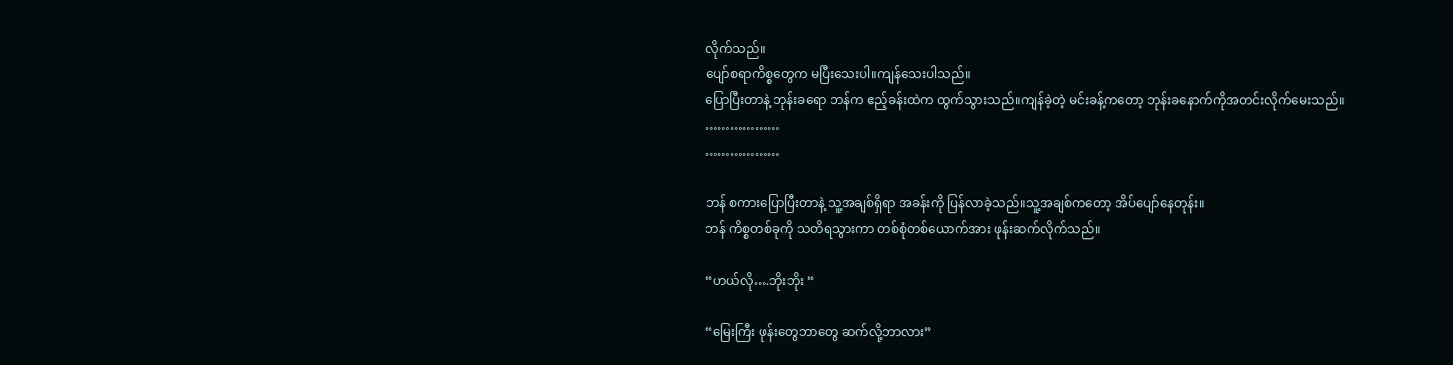လိုက်သည်။
ပျော်စရာကိစ္စတွေက မပြီးသေးပါ။ကျန်သေးပါသည်။
ပြောပြီးတာနဲ့ ဘုန်းခရော ဘန်က ဧည့်ခန်းထဲက ထွက်သွားသည်။ကျန်ခဲ့တဲ့ မင်းခန့်ကတော့ ဘုန်းခနောက်ကိုအတင်းလိုက်မေးသည်။
………………
………………

ဘန် စကားပြောပြီးတာနဲ့ သူ့အချစ်ရှိရာ အခန်းကို ပြန်လာခဲ့သည်။သူ့အချစ်ကတော့ အိပ်ပျော်နေတုန်း။
ဘန် ကိစ္စတစ်ခုကို သတိရသွားကာ တစ်စုံတစ်ယောက်အား ဖုန်းဆက်လိုက်သည်။

“ဟယ်လို….ဘိုးဘိုး “

“မြေးကြီး ဖုန်းတွေဘာတွေ ဆက်လို့ဘာလား”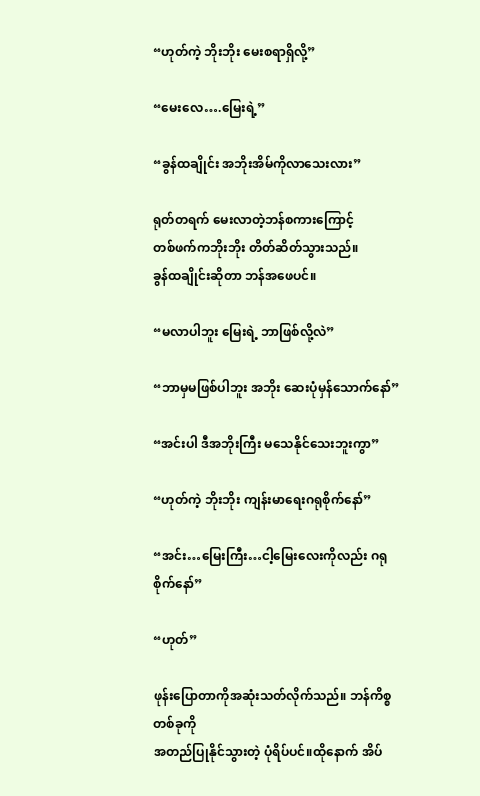“ဟုတ်ကဲ့ ဘိုးဘိုး မေးစရာရှိလို့”

“မေးလေ….မြေးရဲ့”

“ခွန်ထချိုင်း အဘိုးအိမ်ကိုလာသေးလား”

ရုတ်တရက် မေးလာတဲ့ဘန်စကားကြောင့်
တစ်ဖက်ကဘိုးဘိုး တိတ်ဆိတ်သွားသည်။
ခွန်ထချိုင်းဆိုတာ ဘန်အဖေပင်။

“မလာပါဘူး မြေးရဲ့ ဘာဖြစ်လို့လဲ”

“ဘာမှမဖြစ်ပါဘူး အဘိုး ဆေးပုံမှန်သောက်နော်”

“အင်းပါ ဒီအဘိုးကြီး မသေနိုင်သေးဘူးကွာ”

“ဟုတ်ကဲ့ ဘိုးဘိုး ကျန်းမာရေးဂရုစိုက်နော်”

“အင်း…မြေးကြီး…ငါ့‌မြေးလေးကိုလည်း ဂရုစိုက်နော်”

“ဟုတ်”

ဖုန်းပြောတာကိုအဆုံးသတ်လိုက်သည်။ ဘန်ကိစ္စတစ်ခုကို
အတည်ပြုနိုင်သွားတဲ့ ပုံရိပ်ပင်။ထိုနောက် အိပ်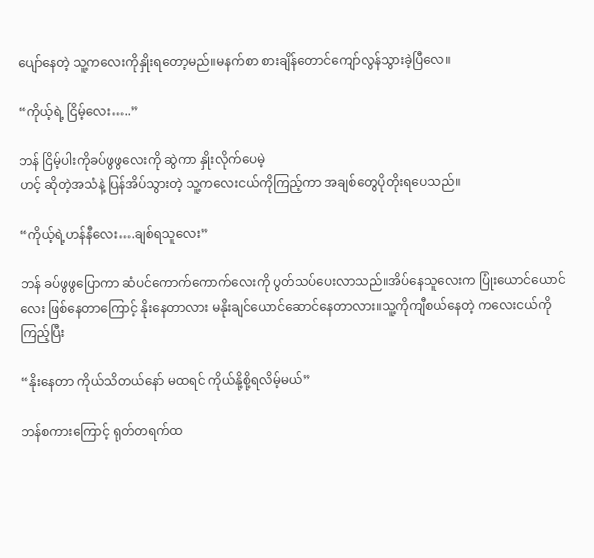ပျော်နေတဲ့ သူ့ကလေးကိုနှိုးရတော့မည်။မနက်စာ စားချိန်တောင်ကျော်လွန်သွားခဲ့ပြီလေ။

“ကိုယ့်ရဲ့ ငြိမ့်လေး…..”

ဘန် ငြိမ့်ပါးကိုခပ်ဖွဖွလေးကို ဆွဲကာ နှိုးလိုက်ပေမဲ့
ဟင့် ဆိုတဲ့အသံနဲ့ ပြန်အိပ်သွားတဲ့ သူ့ကလေးငယ်ကိုကြည့်ကာ အချစ်တွေပိုတိုးရပေသည်။

“ကိုယ့်ရဲ့ဟန်နီလေး….ချစ်ရသူလေး”

ဘန် ခပ်ဖွဖွပြောကာ ဆံပင်ကောက်ကောက်လေးကို ပွတ်သပ်ပေးလာသည်။အိပ်နေသူလေးက ပြုံးယောင်ယောင်လေး ဖြစ်နေတာကြောင့် နိုးနေတာလား မနိုး‌ချင်ယောင်ဆောင်နေတာလား။သူ့ကိုကျီစယ်နေတဲ့ ကလေးငယ်ကိုကြည့်ပြီး

“နိုးနေတာ ကိုယ်သိ‌တယ်နော် မထရင် ကိုယ်နို့စို့ရလိမ့်မယ်”

ဘန်စကားကြောင့် ရုတ်တရက်ထ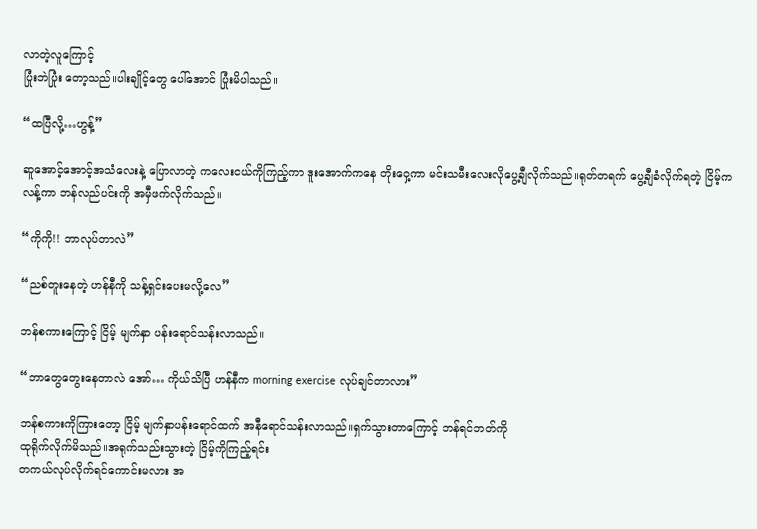လာတဲ့လူကြောင့်
ပြုံးဘဲပြုံး တော့သည်။ပါးချိုင့်တွေ ပေါ်အောင် ပြုံးမိပါသည်။

“ထပြီလို့…ဟွန့်”

ဆူအောင့်အောင့်အသံလေးနဲ့ ပြောလာတဲ့ ကလေးငယ်ကိုကြည့်ကာ ဒူးအောက်ကနေ တိုးဝှေ့ကာ မင်းသမီးလေးလိုပွေ့ချီလိုက်သည်။ရုတ်တရက် ပွေ့ချီခံလိုက်ရတဲ့ ငြိမ့်က
လန့်ကာ ဘန်လည်ပင်းကို အမှီဖက်လိုက်သည်။

“ကိုကို!! ဘာလုပ်တာလဲ”

“ညစ်တူးနေတဲ့ ဟန်နီကို သန့်ရှင်းပေးမလို့လေ”

ဘန်စကားကြောင့် ငြိမ့် မျက်နှာ ပန်းရောင်သန်းလာသည်။

“ဘာတွေတွေးနေတာလဲ အော်… ကိုယ်သိပြီ ဟန်နီက morning exercise လုပ်ချင်တာလား”

ဘန်စကားကိုကြားတော့ ငြိမ့် မျက်နှာပန်းရောင်ထက် အနီရောင်သန်းလာသည်။ရှက်သွားတာကြောင့် ဘန်ရင်ဘတ်ကို
ထုရိုက်လိုက်မိသည်။အရုက်သည်းသွားတဲ့ ငြိမ့်ကိုကြည့်ရင်း
တကယ်လုပ်လိုက်ရင်ကောင်းမလား အ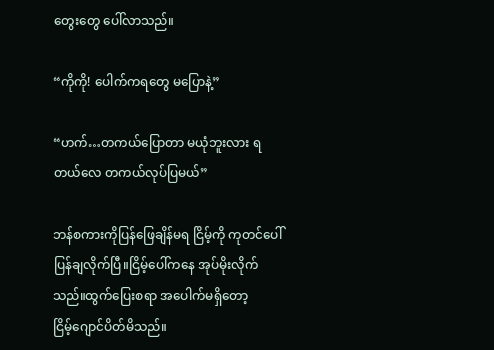တွေးတွေ ပေါ်လာသည်။

“ကိုကို! ပေါက်ကရတွေ မပြောနဲ့”

“ဟက်…တကယ်ပြောတာ မယုံဘူးလား ရတယ်လေ တကယ်လုပ်ပြမယ်”

ဘန်စကားကိုပြန်ဖြေချိန်မရ ငြိမ့်ကို ကုတင်ပေါ် ပြန်ချလိုက်ပြီ။ငြိမ့်ပေါ်ကနေ အုပ်မိုးလိုက်သည်။ထွက်ပြေးစရာ အပေါက်မရှိတော့ ငြိမ့်‌ဂျောင်ပိတ်‌မိသည်။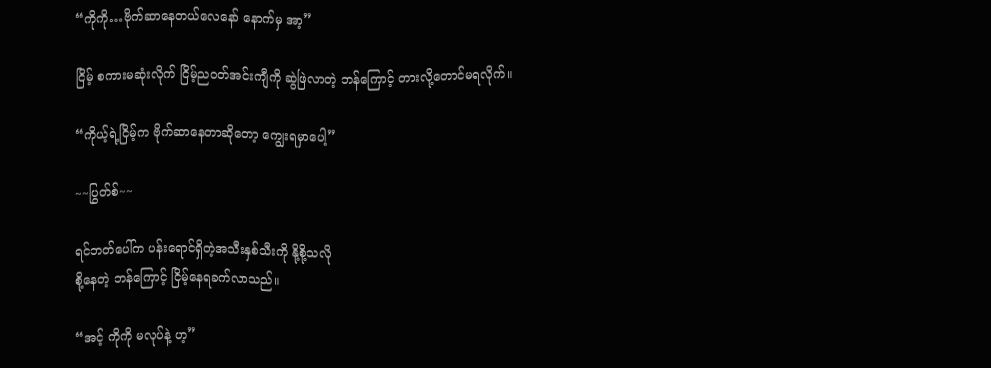“ကိုကို…ဗိုက်ဆာနေတယ်လေနော် နောက်မှ အာ့”

ငြိမ့် စကားမဆုံးလိုက် ငြိမ့်ည၀တ်အင်းကျီကို ဆွဲဖြဲလာတဲ့ ဘန်ကြောင့် တားလို့တောင်မရလိုက်။

“ကိုယ့်ရဲ့ငြိမ့်က ဗိုက်ဆာနေတာဆိုတော့ ကျွေးရမှာပေါ့”

~~ပြွတ်စ်~~

ရင်ဘတ်ပေါ်က ပန်းရောင်ရှိတဲ့အသီးနှစ်သီးကို နို့စို့သလို
စို့နေတဲ့ ဘန်ကြောင့် ငြိမ့်နေရခက်လာသည်။

“အင့် ကိုကို မလုပ်နဲ့ ဟ့”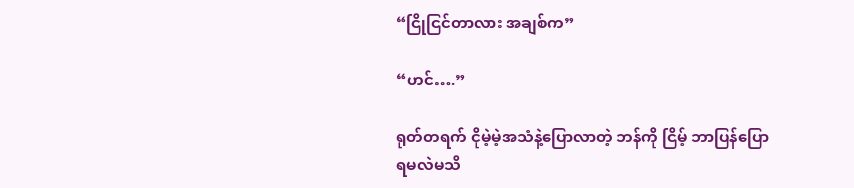“ငြိုငြင်တာလား အချစ်က”

“ဟင်….”

ရုတ်တရက် ငိုမဲ့မဲ့အသံနဲ့ပြောလာတဲ့ ဘန်ကို ငြိမ့် ဘာပြန်ပြောရမလဲမသိ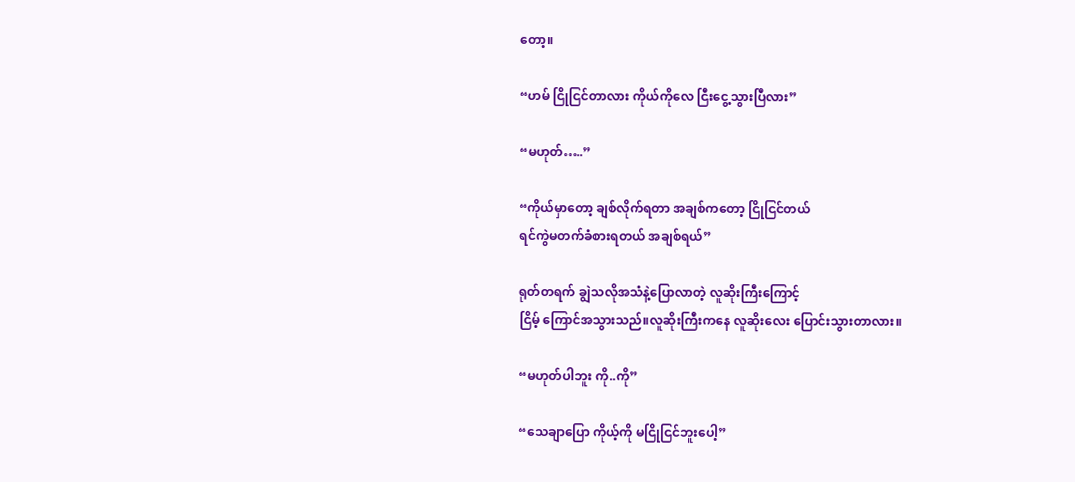တော့။

“ဟမ် ငြိုငြင်တာလား ကိုယ်ကိုလေ ငြီးငွေ့သွားပြီလား”

“မဟုတ်…..”

“ကိုယ်မှာတော့ ချစ်လိုက်ရတာ အချစ်ကတော့ ငြိုငြင်တယ်
ရင်ကွဲမတက်ခံစားရတယ် အချစ်ရယ်”

ရုတ်တရက် ချွဲသလိုအသံနဲ့ပြောလာတဲ့ လူဆိုးကြီးကြောင့်
ငြိမ့် ကြောင်အသွားသည်။လူဆိုးကြီးကနေ လူဆိုးလေး ပြောင်းသွားတာလား။

“မဟုတ်ပါဘူး ကို..ကို”

“သေချာပြော ကိုယ့်ကို မငြိုငြင်ဘူးပေါ့”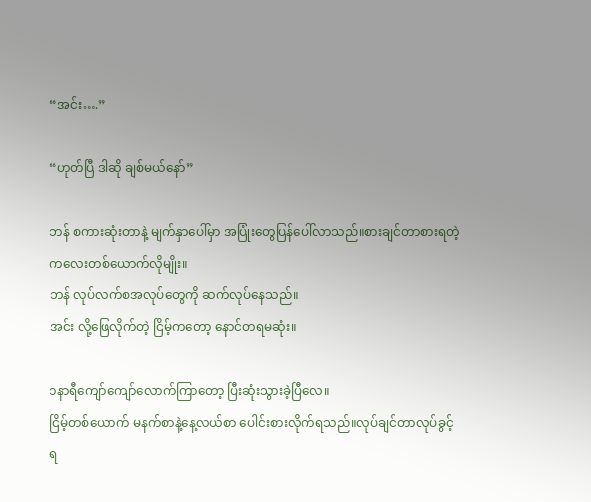“အင်း….”

“ဟုတ်ပြီ ဒါဆို ချစ်မယ်နော်”

ဘန် စကားဆုံးတာနဲ့ မျက်နှာပေါ်မှာ အပြုံးတွေပြန်ပေါ်လာသည်။စားချင်တာစားရတဲ့ ကလေးတစ်ယောက်လိုမျိုး။
ဘန် လုပ်လက်စအလုပ်တွေကို ဆက်လုပ်နေသည်။
အင်း လို့ဖြေလိုက်တဲ့ ငြိမ့်ကတော့ နောင်တရမဆုံး။

၁နာရီကျော်ကျော်လောက်ကြာတော့ ပြီးဆုံးသွားခဲ့ပြီလေ။
ငြိမ့်တစ်ယောက် မနက်စာနဲ့နေ့လယ်စာ ပေါင်းစားလိုက်ရသည်။လုပ်ချင်တာလုပ်ခွင့်ရ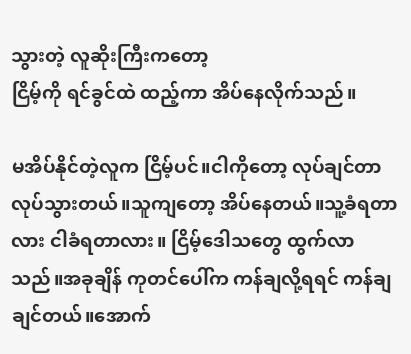သွားတဲ့ လူဆိုးကြီးကတော့
ငြိမ့်ကို ရင်ခွင်ထဲ ထည့်ကာ အိပ်နေလိုက်သည်။

မအိပ်‌နိုင်တဲ့လူက ငြိမ့်ပင်။ငါကိုတော့ လုပ်ချင်တာလုပ်သွားတယ်။သူကျတော့ အိပ်နေတယ်။သူ့ခံရတာလား ငါခံရတာလား။ ငြိမ့်ဒေါသတွေ ထွက်လာသည်။အခုချိန် ကုတင်ပေါ်က ကန်ချလို့ရရင် ကန်ချချင်တယ်။အောက်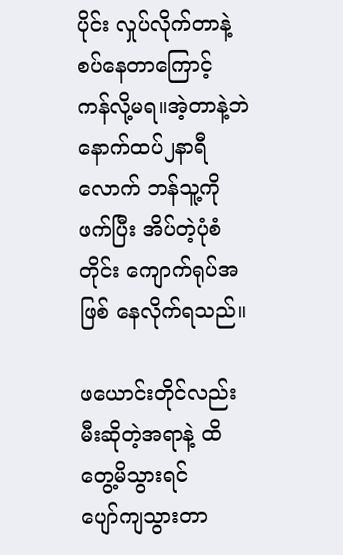ပိုင်း လှုပ်လိုက်တာနဲ့
စပ်နေတာကြောင့် ကန်လို့မရ။အဲ့တာနဲ့ဘဲ နောက်ထပ်၂နာရီလောက် ဘန်သူ့ကိုဖက်ပြီး အိပ်တဲ့ပုံစံတိုင်း ကျောက်ရုပ်အဖြစ် နေလိုက်ရသည်။

ဖယောင်းတိုင်လည်း မီးဆိုတဲ့အရာနဲ့‌ ထိတွေ့မိသွားရင်
ပျော်ကျသွားတာ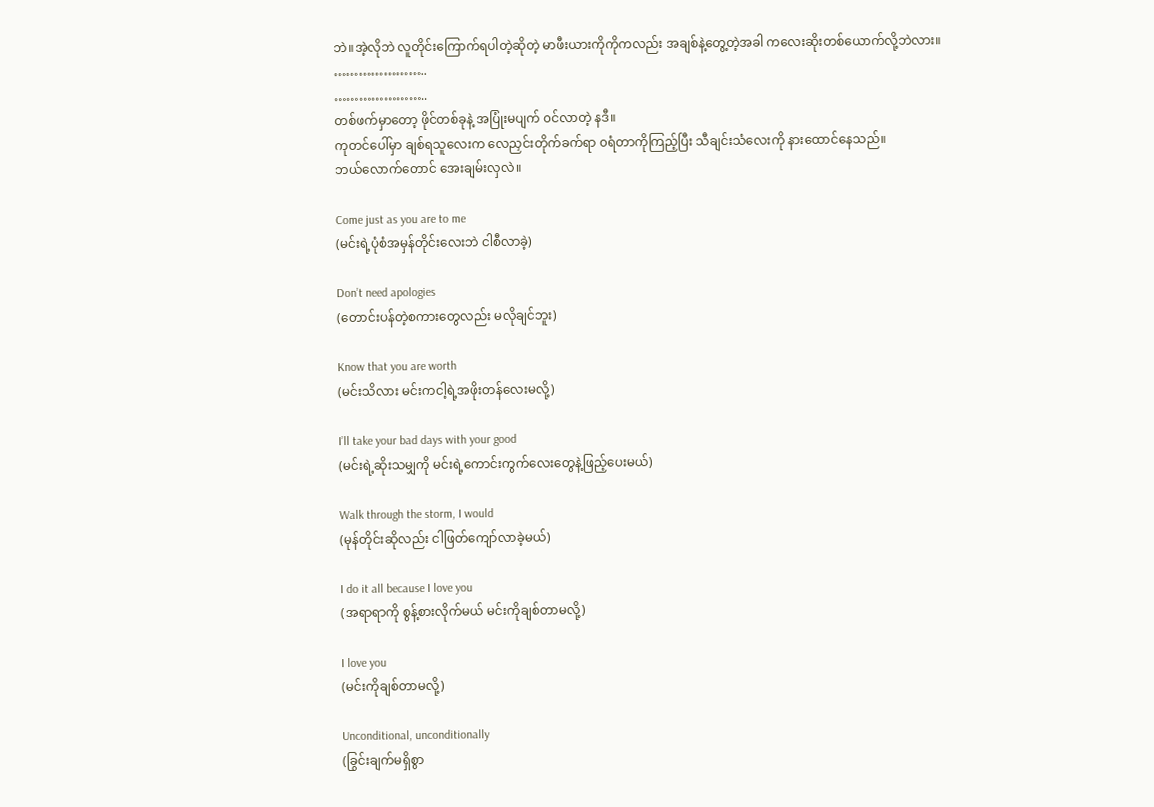ဘဲ။အဲ့လိုဘဲ လူတိုင်းကြောက်ရပါတဲ့ဆိုတဲ့ မာဖီးယားကိုကိုကလည်း အချစ်နဲ့တွေ့တဲ့အခါ ကလေးဆိုးတစ်ယောက်လို့ဘဲလား။
…………………..
…………………..
တစ်ဖက်မှာတော့ ဖိုင်တစ်ခုနဲ့ အပြုံးမပျက် ၀င်လာတဲ့ နဒီ။
ကုတင်ပေါ်မှာ ချစ်ရသူလေးက လေညှင်းတိုက်ခက်ရာ ၀ရံတာကိုကြည့်ပြီး သီချင်းသံလေးကို နားထောင်နေသည်။
ဘယ်လောက်တောင် အေးချမ်းလှလဲ။

Come just as you are to me
(မင်းရဲ့ပုံစံအမှန်တိုင်းလေးဘဲ ငါစီလာခဲ့)

Don’t need apologies
(တောင်းပန်တဲ့စကားတွေလည်း မလိုချင်ဘူး)

Know that you are worth
(မင်းသိလား မင်းကငါ့ရဲ့အဖိုးတန်လေးမလို့)

I’ll take your bad days with your good
(မင်းရဲ့‌ဆိုးသမျှကို မင်းရဲ့ကောင်းကွက်လေးတွေနဲ့ဖြည့်ပေးမယ်)

Walk through the storm, I would
(မုန်တိုင်းဆိုလည်း ငါဖြတ်ကျော်လာခဲ့မယ်)

I do it all because I love you
(အရာရာကို စွန့်စားလိုက်မယ် မင်းကိုချစ်တာမလို့)

I love you
(မင်းကိုချစ်တာမလို့)

Unconditional, unconditionally
(ခြွင်းချက်မရှိစွာ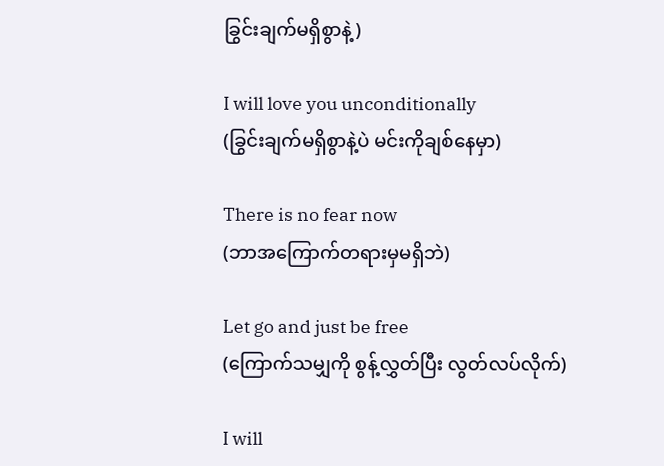ခြွင်းချက်မရှိစွာနဲ့)

I will love you unconditionally
(ခြွင်းချက်မရှိစွာနဲ့ပဲ မင်းကိုချစ်နေမှာ)

There is no fear now
(ဘာအကြောက်တရားမှမရှိဘဲ)

Let go and just be free
(ကြောက်သမျှကို စွန့်လွှတ်ပြီး လွတ်လပ်လိုက်)

I will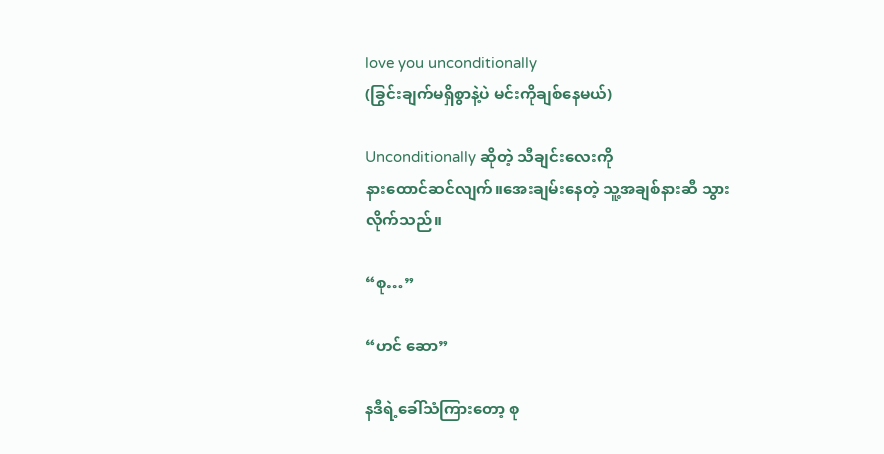love you unconditionally
(ခြွင်းချက်မရှိစွာနဲ့ပဲ မင်းကိုချစ်နေမယ်)

Unconditionally ဆိုတဲ့ သီချင်းလေးကို
နားထောင်ဆင်လျက်။အေးချမ်းနေတဲ့ သူ့အချစ်နားဆီ သွားလိုက်သည်။

“စု…”

“ဟင် ဆော”

နဒီရဲ့ခေါ်သံကြားတော့ စု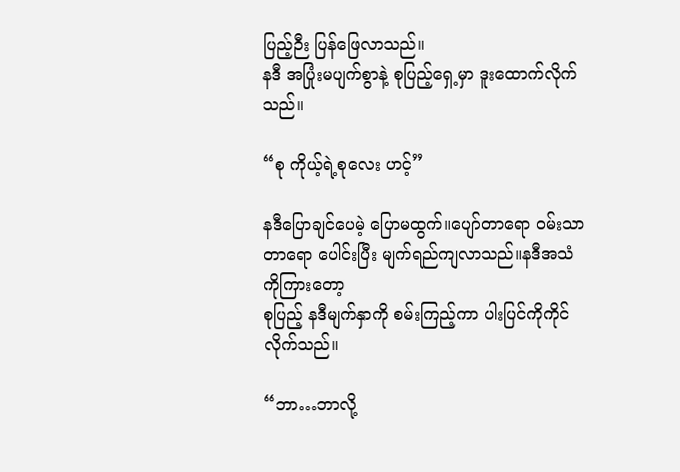ပြည့်ဉီး ပြန်ဖြေလာသည်။
နဒီ အပြုံးမပျက်စွာနဲ့ စုပြည့်ရှေ့မှာ ဒူးထောက်လိုက်သည်။

“စု ကိုယ့်ရဲ့စုလေး ဟင့်”

နဒီပြောချင်ပေမဲ့ ပြောမထွက်။ပျော်တာရော ၀မ်းသာတာရော ပေါင်းပြီး မျက်ရည်ကျလာသည်။နဒီအသံကိုကြားတော့
စုပြည့် နဒီမျက်နှာကို စမ်းကြည့်ကာ ပါးပြင်ကိုကိုင်လိုက်သည်။

“ဘာ…ဘာလို့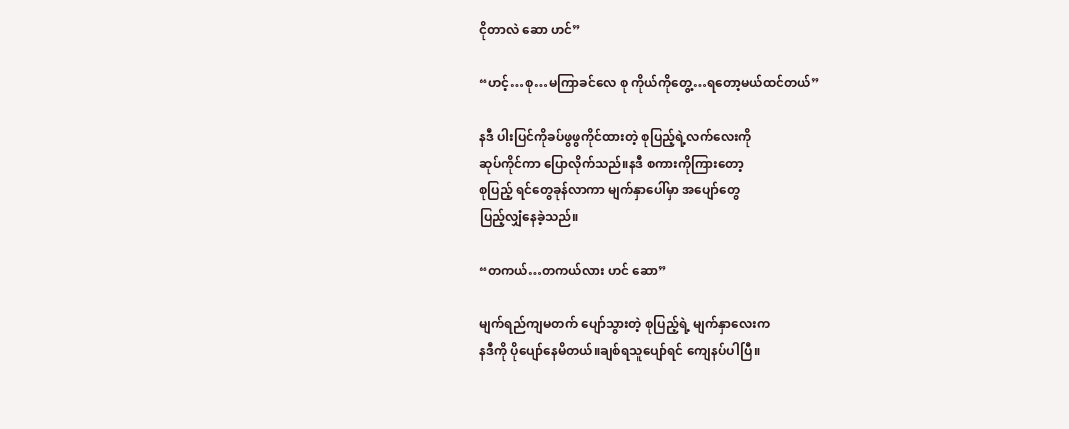ငိုတာလဲ ဆော ဟင်”

“ဟင့်…စု…မကြာခင်လေ စု ကိုယ်ကိုတွေ့…ရတော့မယ်ထင်တယ်”

နဒီ ပါးပြင်ကိုခပ်ဖွဖွကိုင်ထားတဲ့ စုပြည့်ရဲ့လက်လေးကို
ဆုပ်ကိုင်ကာ ပြောလိုက်သည်။နဒီ စကားကိုကြားတော့
စုပြည့် ရင်တွေခုန်လာကာ မျက်နှာပေါ်မှာ အပျော်တွေ
ပြည့်လျှံနေခဲ့သည်။

“တကယ်…တကယ်လား ဟင် ဆော”

မျက်ရည်ကျမတက် ပျော်သွားတဲ့ စုပြည့်ရဲ့ မျက်နှာလေးက
နဒီကို ပိုပျော်နေမိတယ်။ချစ်ရသူပျော်ရင် ကျေနပ်ပါပြီ။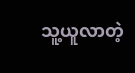သူ့ယူလာတဲ့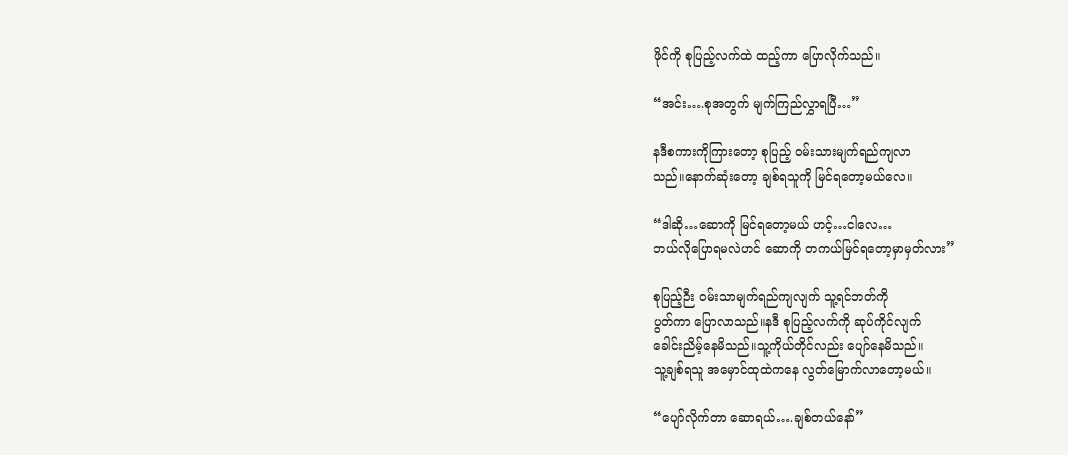ဖိုင်ကို စုပြည့်လက်ထဲ ထည့်ကာ ပြောလိုက်သည်။

“အင်း….စုအတွက် မျက်ကြည်လွှာရပြီ…”

နဒီစကားကိုကြားတော့ စုပြည့် ၀မ်းသားမျက်ရည်ကျလာ
သည်။နောက်ဆုံးတော့ ချစ်ရသူကို မြင်ရတော့မယ်လေ။

“ဒါဆို…ဆောကို မြင်ရတော့မယ် ဟင့်…ငါလေ…
ဘယ်လိုပြောရမလဲဟင် ဆောကို တကယ်မြင်ရတော့မှာမှတ်လား”

စုပြည့်ဉီး ၀မ်းသာမျက်ရည်ကျလျက် သူ့ရင်ဘတ်ကို
ပွတ်ကာ ပြောလာသည်။နဒီ စုပြည့်လက်ကို ဆုပ်ကိုင်လျက်
ခေါင်းညိမ့်နေမိသည်။သူ့ကိုယ်တိုင်လည်း ပျော်နေမိသည်။
သူ့ချစ်ရသူ အမှောင်ထုထဲကနေ လွတ်မြောက်လာတော့မယ်။

“ပျော်လိုက်တာ ဆောရယ်….ချစ်တယ်နော်”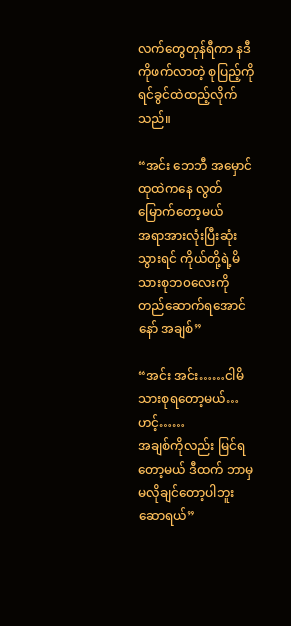လက်တွေတုန်ရီကာ နဒီကိုဖက်လာတဲ့ စုပြည့်ကို ရင်ခွင်ထဲထည့်လိုက်သည်။

“အင်း ‌ဘေဘီ အမှောင်ထုထဲကနေ လွတ်မြောက်တော့မယ်
အရာအားလုံးပြီးဆုံးသွားရင် ကိုယ်တို့ရဲ့မိသားစုဘ၀လေးကို
တည်ဆောက်ရအောင် နော် အချစ်”

“အင်း အင်း……ငါမိသားစုရတော့မယ်…ဟင့်……
အချစ်ကိုလည်း မြင်ရတော့မယ် ဒီထက် ဘာမှမလိုချင်တော့ပါဘူး ဆောရယ်”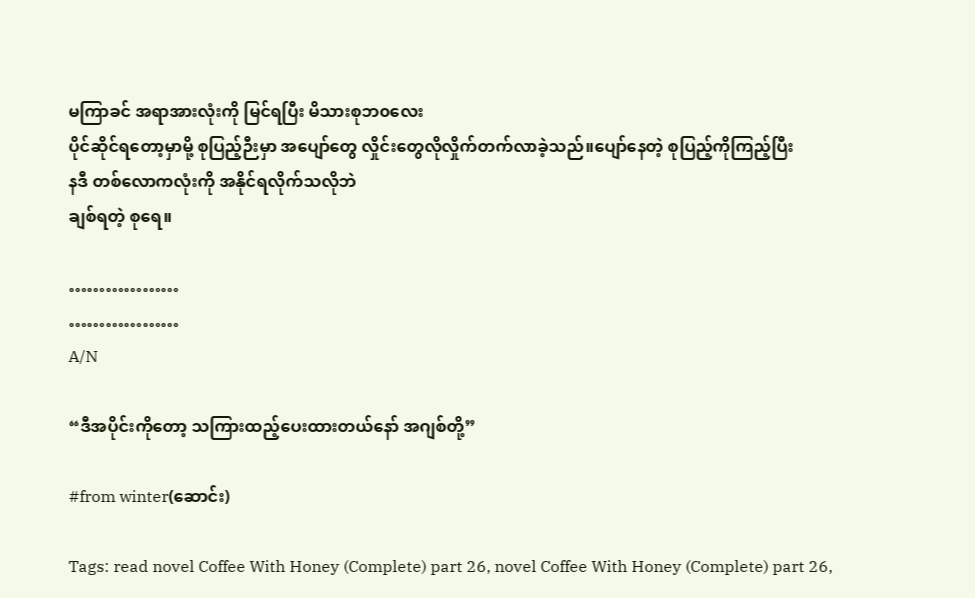မကြာခင် အရာအားလုံးကို မြင်ရပြီး မိသားစုဘ၀လေး
ပိုင်ဆိုင်ရတော့မှာမို့ စုပြည့်ဉီးမှာ အပျော်တွေ လှိုင်းတွေလိုလှိုက်တက်လာခဲ့သည်။ပျော်နေတဲ့ စုပြည့်ကိုကြည့်ပြီး
နဒီ တစ်လောကလုံးကို အနိုင်ရလိုက်သလိုဘဲ
ချစ်ရတဲ့ စုရေ။

………………
………………
A/N

“ဒီအပိုင်းကိုတော့ သကြားထည့်ပေးထားတယ်နော် အဂျစ်တို့”

#from winter(ဆောင်း)

Tags: read novel Coffee With Honey (Complete) part 26, novel Coffee With Honey (Complete) part 26,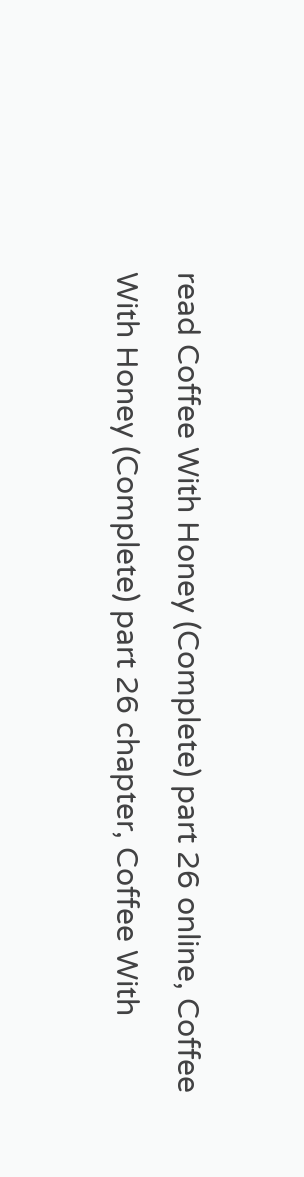read Coffee With Honey (Complete) part 26 online, Coffee With Honey (Complete) part 26 chapter, Coffee With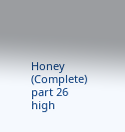Honey (Complete) part 26 high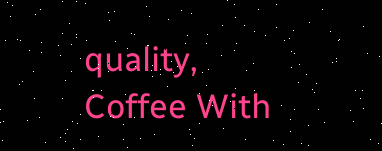quality, Coffee With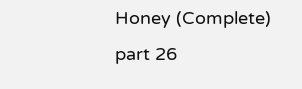Honey (Complete) part 26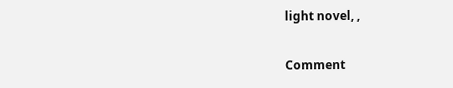light novel, ,

Comment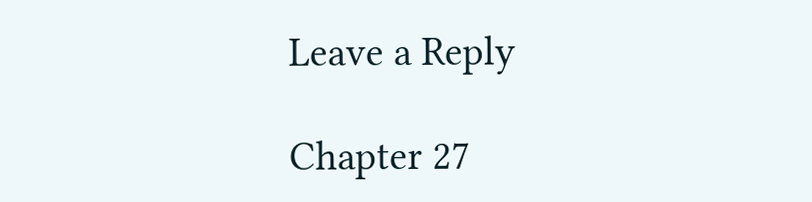Leave a Reply

Chapter 27